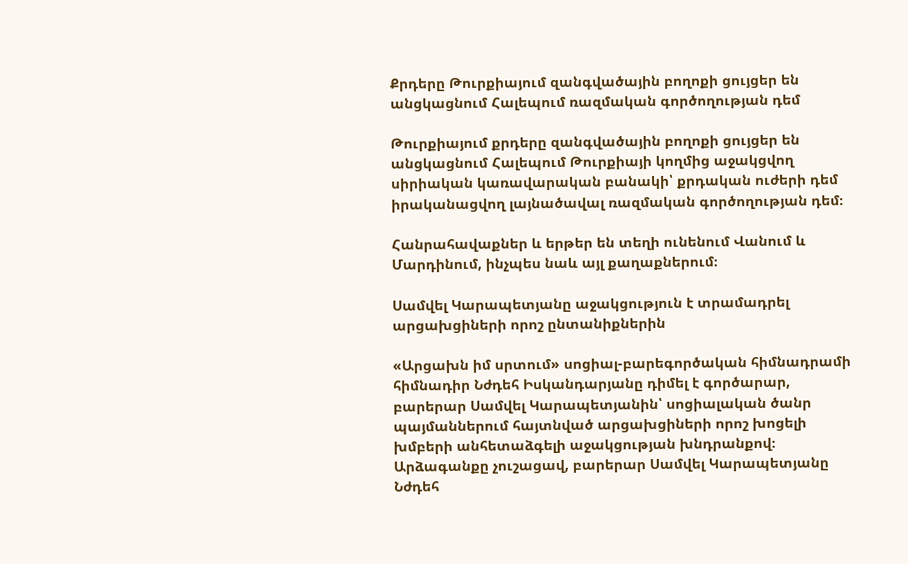Քրդերը Թուրքիայում զանգվածային բողոքի ցույցեր են անցկացնում Հալեպում ռազմական գործողության դեմ

Թուրքիայում քրդերը զանգվածային բողոքի ցույցեր են անցկացնում Հալեպում Թուրքիայի կողմից աջակցվող սիրիական կառավարական բանակի՝ քրդական ուժերի դեմ իրականացվող լայնածավալ ռազմական գործողության դեմ։

Հանրահավաքներ և երթեր են տեղի ունենում Վանում և Մարդինում, ինչպես նաև այլ քաղաքներում։

Սամվել Կարապետյանը աջակցություն է տրամադրել արցախցիների որոշ ընտանիքներին

«Արցախն իմ սրտում» սոցիալ-բարեգործական հիմնադրամի հիմնադիր Նժդեհ Իսկանդարյանը դիմել է գործարար, բարերար Սամվել Կարապետյանին՝ սոցիալական ծանր պայմաններում հայտնված արցախցիների որոշ խոցելի խմբերի անհետաձգելի աջակցության խնդրանքով։ Արձագանքը չուշացավ, բարերար Սամվել Կարապետյանը Նժդեհ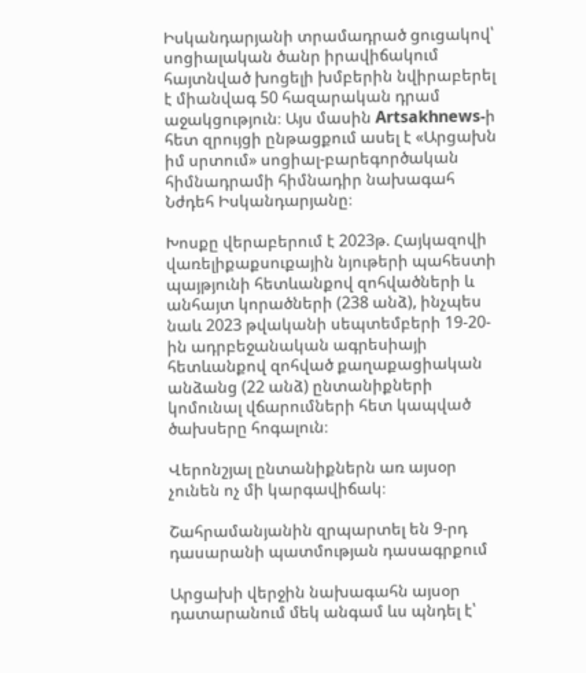Իսկանդարյանի տրամադրած ցուցակով՝ սոցիալական ծանր իրավիճակում հայտնված խոցելի խմբերին նվիրաբերել է միանվագ 50 հազարական դրամ աջակցություն։ Այս մասին Artsakhnews-ի հետ զրույցի ընթացքում ասել է «Արցախն իմ սրտում» սոցիալ-բարեգործական հիմնադրամի հիմնադիր նախագահ Նժդեհ Իսկանդարյանը։

Խոսքը վերաբերում է 2023թ. Հայկազովի վառելիքաքսուքային նյութերի պահեստի պայթյունի հետևանքով զոհվածների և անհայտ կորածների (238 անձ), ինչպես նաև 2023 թվականի սեպտեմբերի 19-20-ին ադրբեջանական ագրեսիայի հետևանքով զոհված քաղաքացիական անձանց (22 անձ) ընտանիքների կոմունալ վճարումների հետ կապված ծախսերը հոգալուն։

Վերոնշյալ ընտանիքներն առ այսօր չունեն ոչ մի կարգավիճակ։

Շահրամանյանին զրպարտել են 9-րդ դասարանի պատմության դասագրքում

Արցախի վերջին նախագահն այսօր դատարանում մեկ անգամ ևս պնդել է՝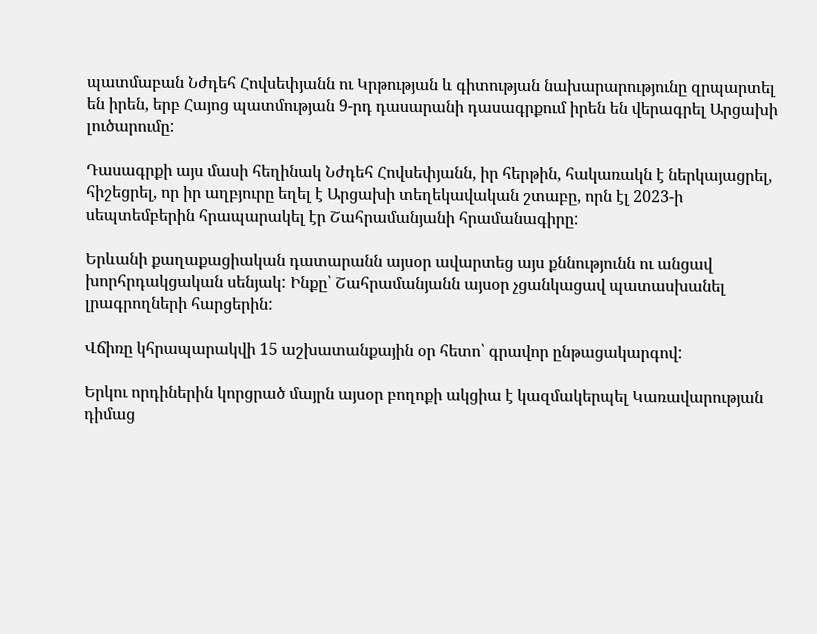պատմաբան Նժդեհ Հովսեփյանն ու Կրթության և գիտության նախարարությունը զրպարտել են իրեն, երբ Հայոց պատմության 9-րդ դասարանի դասագրքում իրեն են վերագրել Արցախի լուծարումը:

Դասագրքի այս մասի հեղինակ Նժդեհ Հովսեփյանն, իր հերթին, հակառակն է ներկայացրել, հիշեցրել, որ իր աղբյուրը եղել է Արցախի տեղեկավական շտաբը, որն էլ 2023-ի սեպտեմբերին հրապարակել էր Շահրամանյանի հրամանագիրը:

Երևանի քաղաքացիական դատարանն այսօր ավարտեց այս քննությունն ու անցավ խորհրդակցական սենյակ: Ինքը՝ Շահրամանյանն այսօր չցանկացավ պատասխանել լրագրողների հարցերին:

Վճիռը կհրապարակվի 15 աշխատանքային օր հետո՝ գրավոր ընթացակարգով:

Երկու որդիներին կորցրած մայրն այսօր բողոքի ակցիա է կազմակերպել Կառավարության դիմաց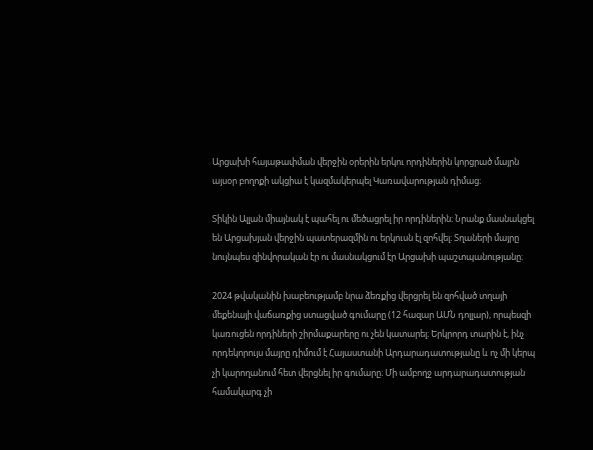Արցախի հայաթափման վերջին օրերին երկու որդիներին կորցրած մայրն այսօր բողոքի ակցիա է կազմակերպել Կառավարության դիմաց։

Տիկին Ալլան միայնակ է պահել ու մեծացրել իր որդիներին։ Նրանք մասնակցել են Արցախյան վերջին պատերազմին ու երկուսն էլ զոհվել։ Տղաների մայրը նույնպես զինվորական էր ու մասնակցում էր Արցախի պաշտպանությանը։

2024 թվականին խաբեությամբ նրա ձեռքից վերցրել են զոհված տղայի մեքենայի վաճառքից ստացված գումարը (12 հազար ԱՄՆ դոլլար), որպեսզի կառուցեն որդիների շիրմաքարերը ու չեն կատարել։ Երկրորդ տարին է, ինչ որդեկորույս մայրը դիմում է Հայաստանի Արդարադատությանը և ոչ մի կերպ չի կարողանում հետ վերցնել իր գումարը։ Մի ամբողջ արդարադատության համակարգ չի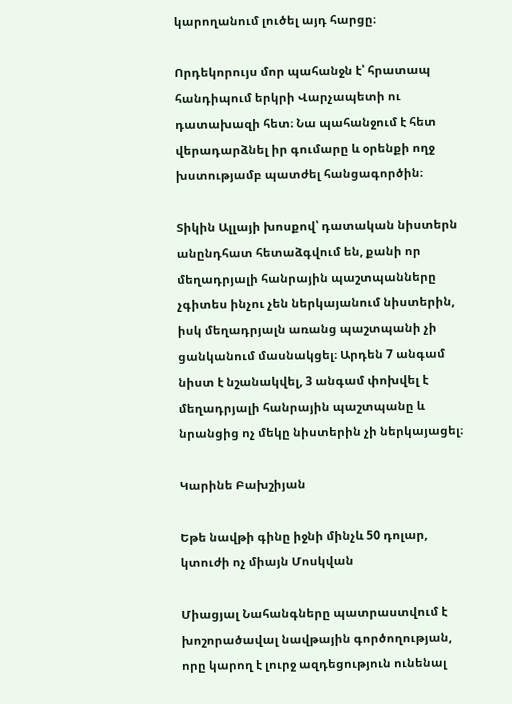կարողանում լուծել այդ հարցը։

Որդեկորույս մոր պահանջն է՝ հրատապ հանդիպում երկրի Վարչապետի ու դատախազի հետ։ Նա պահանջում է հետ վերադարձնել իր գումարը և օրենքի ողջ խստությամբ պատժել հանցագործին։

Տիկին Ալլայի խոսքով՝ դատական նիստերն անընդհատ հետաձգվում են, քանի որ մեղադրյալի հանրային պաշտպանները չգիտես ինչու չեն ներկայանում նիստերին, իսկ մեղադրյալն առանց պաշտպանի չի ցանկանում մասնակցել։ Արդեն 7 անգամ նիստ է նշանակվել, 3 անգամ փոխվել է մեղադրյալի հանրային պաշտպանը և նրանցից ոչ մեկը նիստերին չի ներկայացել։

Կարինե Բախշիյան

Եթե նավթի գինը իջնի մինչև 50 դոլար, կտուժի ոչ միայն Մոսկվան

Միացյալ Նահանգները պատրաստվում է խոշորածավալ նավթային գործողության, որը կարող է լուրջ ազդեցություն ունենալ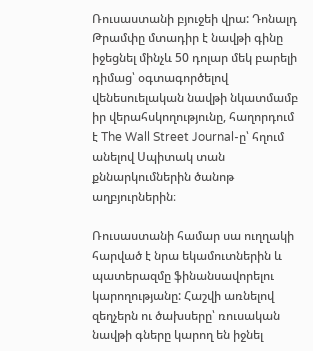Ռուսաստանի բյուջեի վրա: Դոնալդ Թրամփը մտադիր է նավթի գինը իջեցնել մինչև 50 դոլար մեկ բարելի դիմաց՝ օգտագործելով վենեսուելական նավթի նկատմամբ իր վերահսկողությունը, հաղորդում է The Wall Street Journal-ը՝ հղում անելով Սպիտակ տան քննարկումներին ծանոթ աղբյուրներին։

Ռուսաստանի համար սա ուղղակի հարված է նրա եկամուտներին և պատերազմը ֆինանսավորելու կարողությանը: Հաշվի առնելով զեղչերն ու ծախսերը՝ ռուսական նավթի գները կարող են իջնել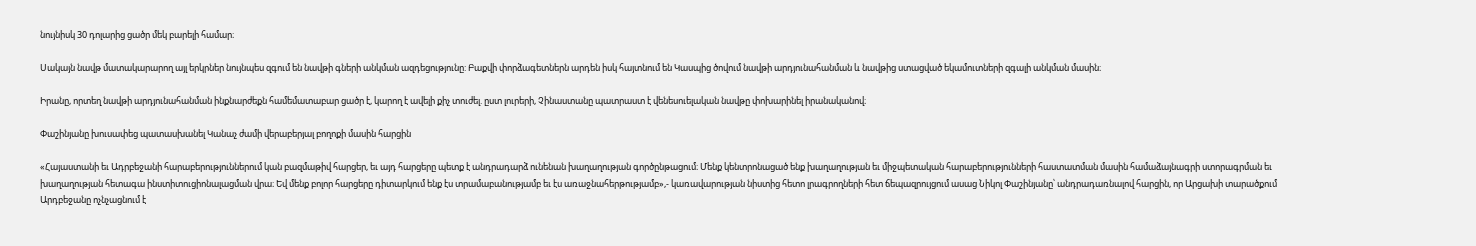նույնիսկ 30 դոլարից ցածր մեկ բարելի համար։

Սակայն նավթ մատակարարող այլ երկրներ նույնպես զգում են նավթի գների անկման ազդեցությունը: Բաքվի փորձագետներն արդեն իսկ հայտնում են Կասպից ծովում նավթի արդյունահանման և նավթից ստացված եկամուտների զգալի անկման մասին։

Իրանը, որտեղ նավթի արդյունահանման ինքնարժեքն համեմատաբար ցածր է, կարող է ավելի քիչ տուժել. ըստ լուրերի, Չինաստանը պատրաստ է վենեսուելական նավթը փոխարինել իրանականով։

Փաշինյանը խուսափեց պատասխանել Կանաչ ժամի վերաբերյալ բողոքի մասին հարցին

«Հայաստանի եւ Ադրբեջանի հարաբերություններում կան բազմաթիվ հարցեր, եւ այդ հարցերը պետք է անդրադարձ ունենան խաղաղության գործընթացում։ Մենք կենտրոնացած ենք խաղաղության եւ միջպետական հարաբերությունների հաստատման մասին համաձայնագրի ստորագրման եւ խաղաղության հետագա ինստիտուցիոնալացման վրա։ Եվ մենք բոլոր հարցերը դիտարկում ենք էս տրամաբանությամբ եւ էս առաջնահերթությամբ»,- կառավարության նիստից հետո լրագրողների հետ ճեպազրույցում ասաց Նիկոլ Փաշինյանը՝ անդրադառնալով հարցին, որ Արցախի տարածքում Արդբեջանը ոչնչացնում է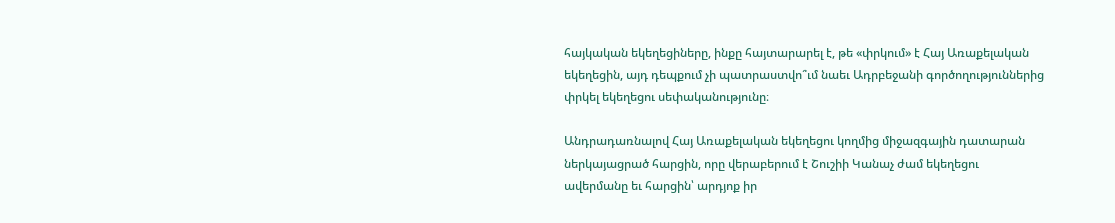հայկական եկեղեցիները, ինքը հայտարարել է, թե «փրկում» է Հայ Առաքելական եկեղեցին, այդ դեպքում չի պատրաստվո՞ւմ նաեւ Ադրբեջանի գործողություններից փրկել եկեղեցու սեփականությունը։

Անդրադառնալով Հայ Առաքելական եկեղեցու կողմից միջազգային դատարան ներկայացրած հարցին, որը վերաբերում է Շուշիի Կանաչ ժամ եկեղեցու ավերմանը եւ հարցին՝ արդյոք իր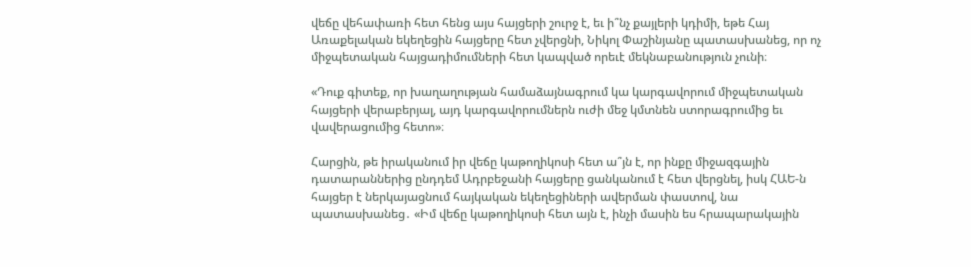վեճը վեհափառի հետ հենց այս հայցերի շուրջ է, եւ ի՞նչ քայլերի կդիմի, եթե Հայ Առաքելական եկեղեցին հայցերը հետ չվերցնի, Նիկոլ Փաշինյանը պատասխանեց, որ ոչ միջպետական հայցադիմումների հետ կապված որեւէ մեկնաբանություն չունի։

«Դուք գիտեք, որ խաղաղության համաձայնագրում կա կարգավորում միջպետական հայցերի վերաբերյալ, այդ կարգավորումներն ուժի մեջ կմտնեն ստորագրումից եւ վավերացումից հետո»։

Հարցին, թե իրականում իր վեճը կաթողիկոսի հետ ա՞յն է, որ ինքը միջազգային դատարաններից ընդդեմ Ադրբեջանի հայցերը ցանկանում է հետ վերցնել, իսկ ՀԱԵ-ն հայցեր է ներկայացնում հայկական եկեղեցիների ավերման փաստով, նա պատասխանեց․ «Իմ վեճը կաթողիկոսի հետ այն է, ինչի մասին ես հրապարակային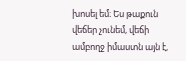խոսել եմ։ Ես թաքուն վեճեր չունեմ, վեճի ամբողջ իմաստն այն է,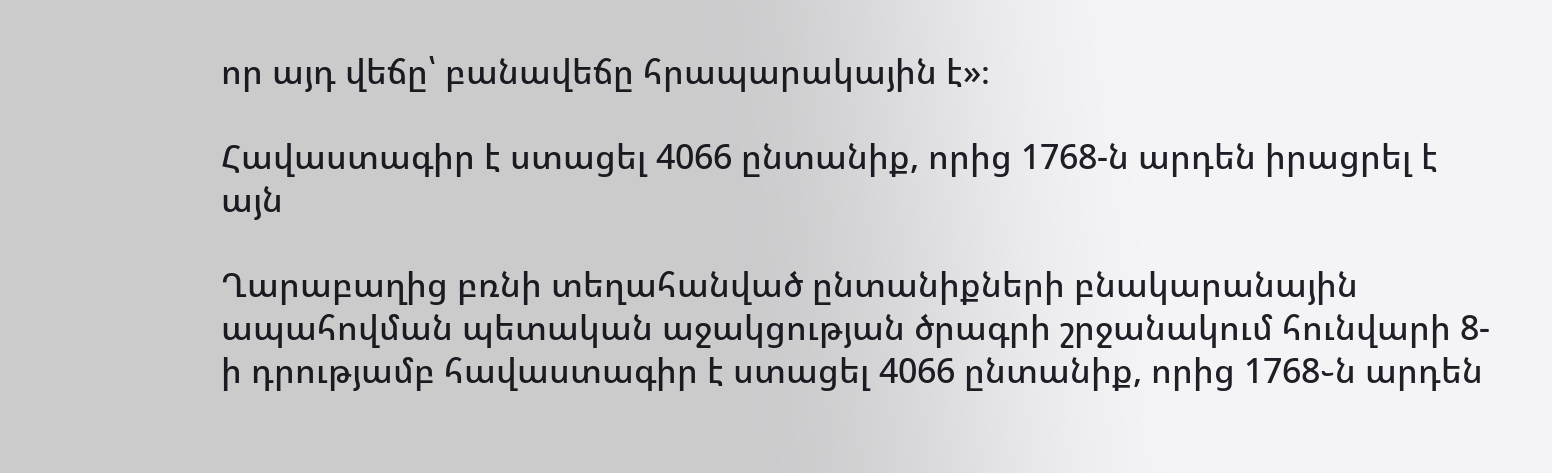որ այդ վեճը՝ բանավեճը հրապարակային է»։

Հավաստագիր է ստացել 4066 ընտանիք, որից 1768-ն արդեն իրացրել է այն

Ղարաբաղից բռնի տեղահանված ընտանիքների բնակարանային ապահովման պետական աջակցության ծրագրի շրջանակում հունվարի 8-ի դրությամբ հավաստագիր է ստացել 4066 ընտանիք, որից 1768֊ն արդեն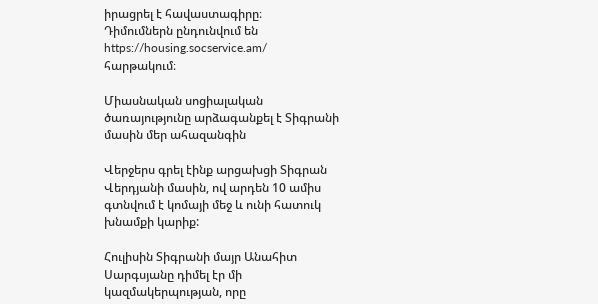իրացրել է հավաստագիրը։
Դիմումներն ընդունվում են https://housing.socservice.am/
հարթակում։

Միասնական սոցիալական ծառայությունը արձագանքել է Տիգրանի մասին մեր ահազանգին

Վերջերս գրել էինք արցախցի Տիգրան Վերդյանի մասին, ով արդեն 10 ամիս գտնվում է կոմայի մեջ և ունի հատուկ խնամքի կարիք:

Հուլիսին Տիգրանի մայր Անահիտ Սարգսյանը դիմել էր մի կազմակերպության, որը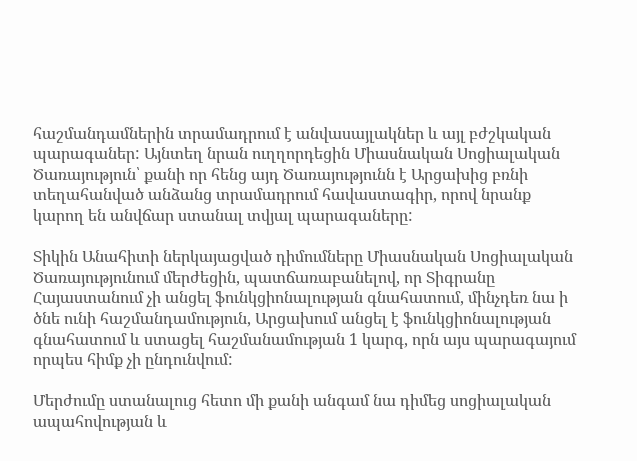հաշմանդամներին տրամադրում է անվասայլակներ և այլ բժշկական պարագաներ: Այնտեղ նրան ուղղորդեցին Միասնական Սոցիալական Ծառայություն՝ քանի որ հենց այդ Ծառայությունն է Արցախից բռնի տեղահանված անձանց տրամադրում հավաստագիր, որով նրանք կարող են անվճար ստանալ տվյալ պարագաները:

Տիկին Անահիտի ներկայացված դիմումները Միասնական Սոցիալական Ծառայությունում մերժեցին, պատճառաբանելով, որ Տիգրանը Հայաստանում չի անցել ֆունկցիոնալության գնահատում, մինչդեռ նա ի ծնե ունի հաշմանդամություն, Արցախում անցել է ֆունկցիոնալության գնահատում և ստացել հաշմանամության 1 կարգ, որն այս պարագայում որպես հիմք չի ընդունվում:

Մերժումը ստանալուց հետո մի քանի անգամ նա դիմեց սոցիալական ապահովության և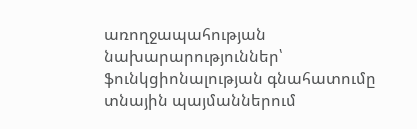առողջապահության նախարարություններ՝ ֆունկցիոնալության գնահատումը տնային պայմաններում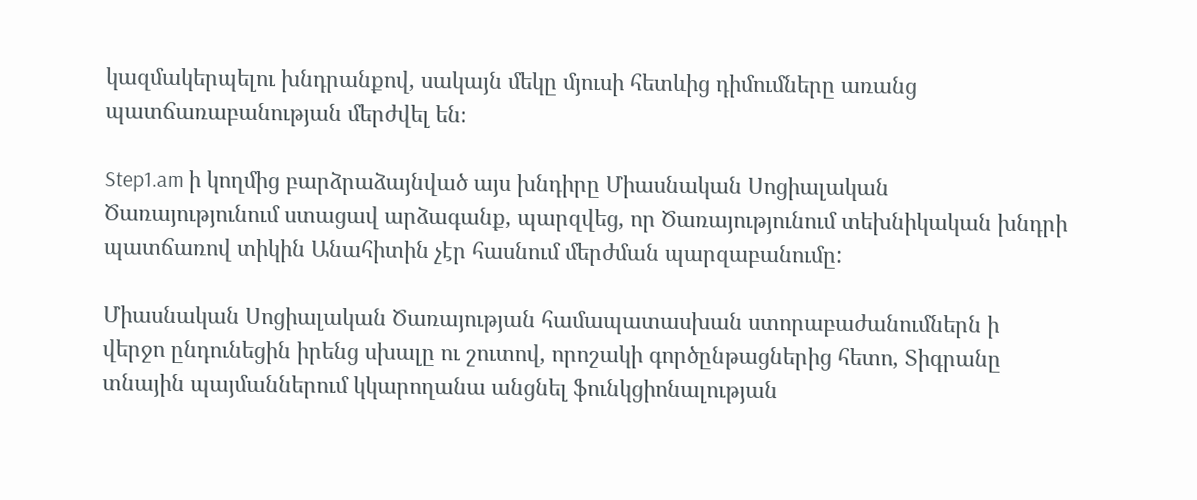կազմակերպելու խնդրանքով, սակայն մեկը մյուսի հետևից դիմումները առանց պատճառաբանության մերժվել են։

Step1.am ի կողմից բարձրաձայնված այս խնդիրը Միասնական Սոցիալական Ծառայությունում ստացավ արձագանք, պարզվեց, որ Ծառայությունում տեխնիկական խնդրի պատճառով տիկին Անահիտին չէր հասնում մերժման պարզաբանումը:

Միասնական Սոցիալական Ծառայության համապատասխան ստորաբաժանումներն ի վերջո ընդունեցին իրենց սխալը ու շուտով, որոշակի գործընթացներից հետո, Տիգրանը տնային պայմաններում կկարողանա անցնել ֆունկցիոնալության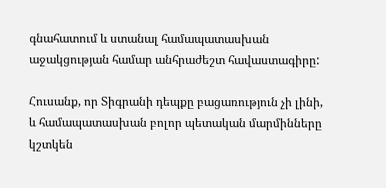գնահատում և ստանալ համապատասխան աջակցության համար անհրաժեշտ հավաստագիրը:

Հուսանք, որ Տիգրանի դեպքը բացառություն չի լինի, և համապատասխան բոլոր պետական մարմինները կշտկեն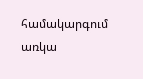համակարգում առկա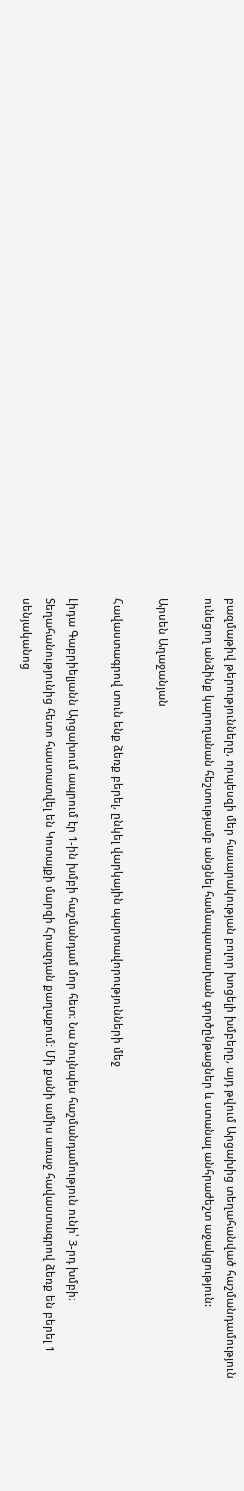բազմաթիվ թերությունները, որպեսզի մեր հասարակության բոլոր խոցելի խմբերը, այդ թվում Արցախից տեղահանված հաշմանդամություն ունեցող անձինք կարողանան հեշտությամբ անցնել համապատասխան գործընթացներ և ստանալ անհրաժեշտ աջակցություն:

Արսեն Աղաջանյան

Հավաստագրով տուն ենք ձեռք բերել, ընկել վարկային պարտավորությունների մեջ

Լիդա Գաբրիելյանն Արցախում ապրում էր 1-ին խմբի հաշմանդամ մոր հետ։ Նա նույնպես հաշմանդամություն ունի՝ 3-րդ խմբի։ Տեղահանությունից հետո հաստատվել են Կոտայքի մարզի Հրազդան քաղաքում։ Մի քանի ամիս առաջ հավաստագրով ձեռք են բերել 1 սենյականոց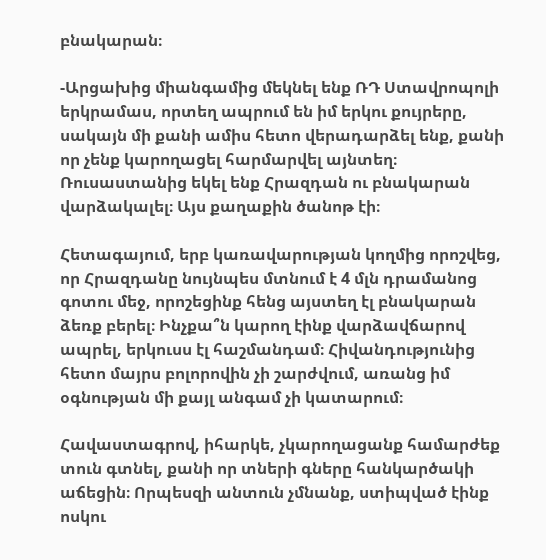բնակարան։

-Արցախից միանգամից մեկնել ենք ՌԴ Ստավրոպոլի երկրամաս, որտեղ ապրում են իմ երկու քույրերը, սակայն մի քանի ամիս հետո վերադարձել ենք, քանի որ չենք կարողացել հարմարվել այնտեղ։ Ռուսաստանից եկել ենք Հրազդան ու բնակարան վարձակալել։ Այս քաղաքին ծանոթ էի։

Հետագայում, երբ կառավարության կողմից որոշվեց, որ Հրազդանը նույնպես մտնում է 4 մլն դրամանոց գոտու մեջ, որոշեցինք հենց այստեղ էլ բնակարան ձեռք բերել։ Ինչքա՞ն կարող էինք վարձավճարով ապրել, երկուսս էլ հաշմանդամ։ Հիվանդությունից հետո մայրս բոլորովին չի շարժվում, առանց իմ օգնության մի քայլ անգամ չի կատարում։

Հավաստագրով, իհարկե, չկարողացանք համարժեք տուն գտնել, քանի որ տների գները հանկարծակի աճեցին։ Որպեսզի անտուն չմնանք, ստիպված էինք ոսկու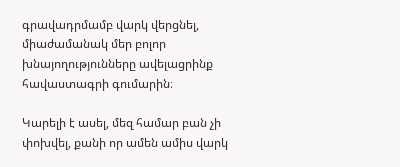գրավադրմամբ վարկ վերցնել, միաժամանակ մեր բոլոր խնայողությունները ավելացրինք հավաստագրի գումարին։

Կարելի է ասել, մեզ համար բան չի փոխվել, քանի որ ամեն ամիս վարկ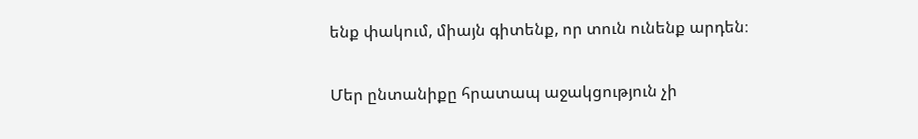ենք փակում, միայն գիտենք, որ տուն ունենք արդեն։

Մեր ընտանիքը հրատապ աջակցություն չի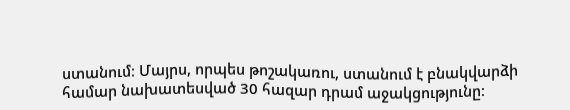ստանում։ Մայրս, որպես թոշակառու, ստանում է բնակվարձի համար նախատեսված 30 հազար դրամ աջակցությունը։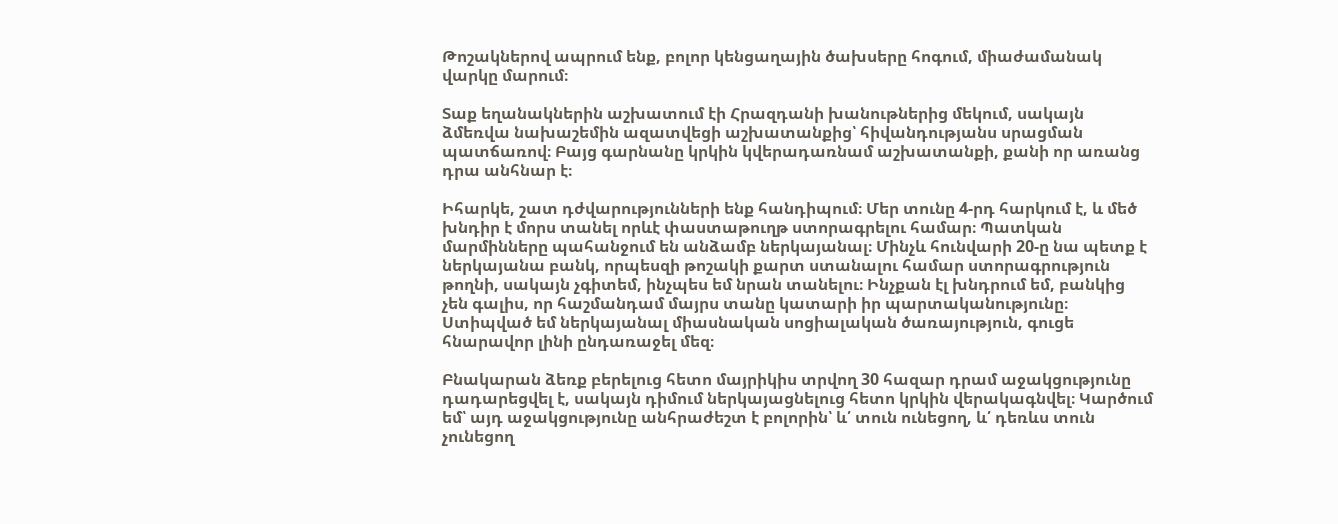Թոշակներով ապրում ենք, բոլոր կենցաղային ծախսերը հոգում, միաժամանակ վարկը մարում։

Տաք եղանակներին աշխատում էի Հրազդանի խանութներից մեկում, սակայն ձմեռվա նախաշեմին ազատվեցի աշխատանքից՝ հիվանդությանս սրացման պատճառով։ Բայց գարնանը կրկին կվերադառնամ աշխատանքի, քանի որ առանց դրա անհնար է։

Իհարկե, շատ դժվարությունների ենք հանդիպում։ Մեր տունը 4-րդ հարկում է, և մեծ խնդիր է մորս տանել որևէ փաստաթուղթ ստորագրելու համար։ Պատկան մարմինները պահանջում են անձամբ ներկայանալ։ Մինչև հունվարի 20-ը նա պետք է ներկայանա բանկ, որպեսզի թոշակի քարտ ստանալու համար ստորագրություն թողնի, սակայն չգիտեմ, ինչպես եմ նրան տանելու։ Ինչքան էլ խնդրում եմ, բանկից չեն գալիս, որ հաշմանդամ մայրս տանը կատարի իր պարտականությունը։ Ստիպված եմ ներկայանալ միասնական սոցիալական ծառայություն, գուցե հնարավոր լինի ընդառաջել մեզ։

Բնակարան ձեռք բերելուց հետո մայրիկիս տրվող 30 հազար դրամ աջակցությունը դադարեցվել է, սակայն դիմում ներկայացնելուց հետո կրկին վերակագնվել։ Կարծում եմ՝ այդ աջակցությունը անհրաժեշտ է բոլորին՝ և՛ տուն ունեցող, և՛ դեռևս տուն չունեցող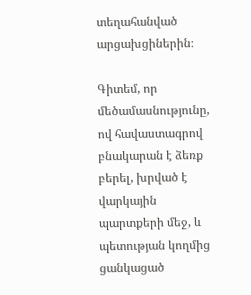տեղահանված արցախցիներին։

Գիտեմ, որ մեծամասնությունը, ով հավաստագրով բնակարան է ձեռք բերել, խրված է վարկային պարտքերի մեջ, և պետության կողմից ցանկացած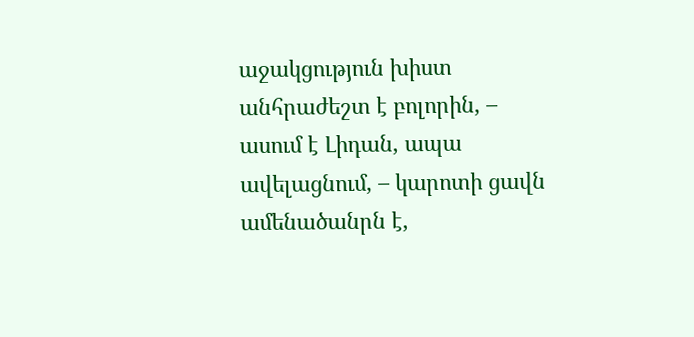աջակցություն խիստ անհրաժեշտ է բոլորին, – ասում է Լիդան, ապա ավելացնում, – կարոտի ցավն ամենածանրն է,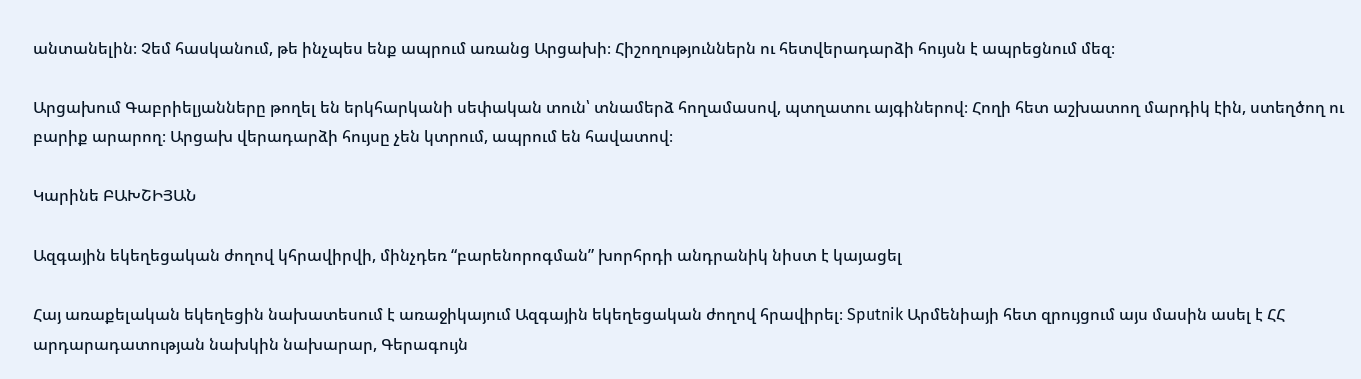անտանելին։ Չեմ հասկանում, թե ինչպես ենք ապրում առանց Արցախի։ Հիշողություններն ու հետվերադարձի հույսն է ապրեցնում մեզ։

Արցախում Գաբրիելյանները թողել են երկհարկանի սեփական տուն՝ տնամերձ հողամասով, պտղատու այգիներով։ Հողի հետ աշխատող մարդիկ էին, ստեղծող ու բարիք արարող։ Արցախ վերադարձի հույսը չեն կտրում, ապրում են հավատով։

Կարինե ԲԱԽՇԻՅԱՆ

Ազգային եկեղեցական ժողով կհրավիրվի, մինչդեռ “բարենորոգման” խորհրդի անդրանիկ նիստ է կայացել

Հայ առաքելական եկեղեցին նախատեսում է առաջիկայում Ազգային եկեղեցական ժողով հրավիրել։ Sputnik Արմենիայի հետ զրույցում այս մասին ասել է ՀՀ արդարադատության նախկին նախարար, Գերագույն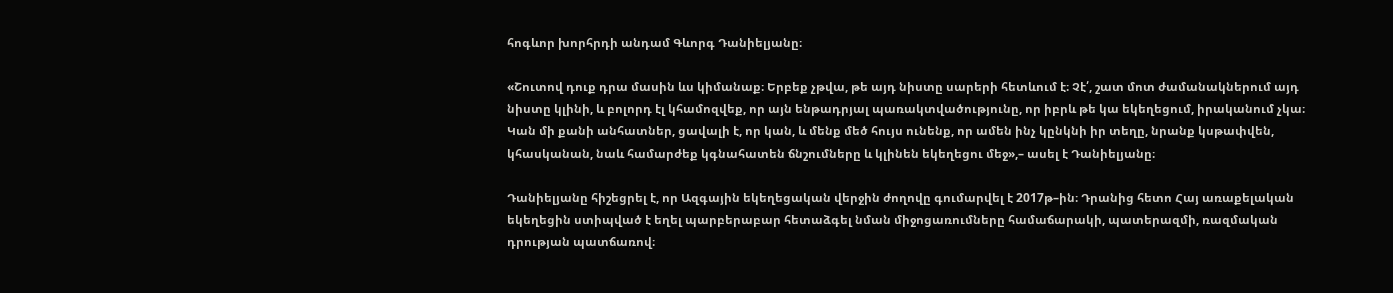հոգևոր խորհրդի անդամ Գևորգ Դանիելյանը։

«Շուտով դուք դրա մասին ևս կիմանաք։ Երբեք չթվա, թե այդ նիստը սարերի հետևում է։ Չէ՛, շատ մոտ ժամանակներում այդ նիստը կլինի, և բոլորդ էլ կհամոզվեք, որ այն ենթադրյալ պառակտվածությունը, որ իբրև թե կա եկեղեցում, իրականում չկա։ Կան մի քանի անհատներ, ցավալի է, որ կան, և մենք մեծ հույս ունենք, որ ամեն ինչ կընկնի իր տեղը, նրանք կսթափվեն, կհասկանան, նաև համարժեք կգնահատեն ճնշումները և կլինեն եկեղեցու մեջ»,– ասել է Դանիելյանը։

Դանիելյանը հիշեցրել է, որ Ազգային եկեղեցական վերջին ժողովը գումարվել է 2017թ–ին։ Դրանից հետո Հայ առաքելական եկեղեցին ստիպված է եղել պարբերաբար հետաձգել նման միջոցառումները համաճարակի, պատերազմի, ռազմական դրության պատճառով։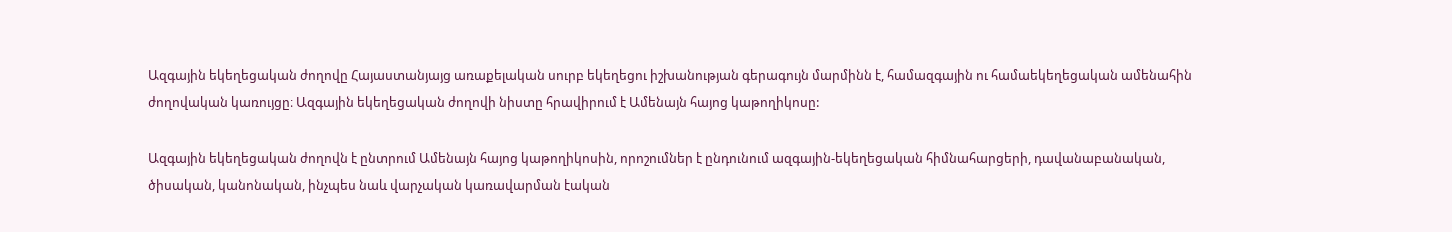Ազգային եկեղեցական ժողովը Հայաստանյայց առաքելական սուրբ եկեղեցու իշխանության գերագույն մարմինն է, համազգային ու համաեկեղեցական ամենահին ժողովական կառույցը։ Ազգային եկեղեցական ժողովի նիստը հրավիրում է Ամենայն հայոց կաթողիկոսը:

Ազգային եկեղեցական ժողովն է ընտրում Ամենայն հայոց կաթողիկոսին, որոշումներ է ընդունում ազգային-եկեղեցական հիմնահարցերի, դավանաբանական, ծիսական, կանոնական, ինչպես նաև վարչական կառավարման էական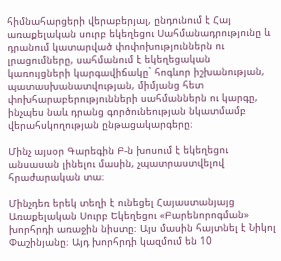հիմնահարցերի վերաբերյալ, ընդունում է Հայ առաքելական սուրբ եկեղեցու Սահմանադրությունը և դրանում կատարված փոփոխություններն ու լրացումները, սահմանում է եկեղեցական կառույցների կարգավիճակը` հոգևոր իշխանության, պատասխանատվության, միմյանց հետ փոխհարաբերությունների սահմաններն ու կարգը, ինչպես նաև դրանց գործունեության նկատմամբ վերահսկողության ընթացակարգերը։

Մինչ այսօր Գարեգին Բ-ն խոսում է եկեղեցու անսասան լինելու մասին, չպատրաստվելով հրաժարական տա։

Մինչդեռ երեկ տեղի է ունեցել Հայաստանյայց Առաքելական Սուրբ Եկեղեցու «Բարենորոգման» խորհրդի առաջին նիստը։ Այս մասին հայտնել է Նիկոլ Փաշինյանը։ Այդ խորհրդի կազմում են 10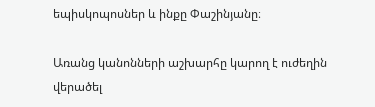եպիսկոպոսներ և ինքը Փաշինյանը։

Առանց կանոնների աշխարհը կարող է ուժեղին վերածել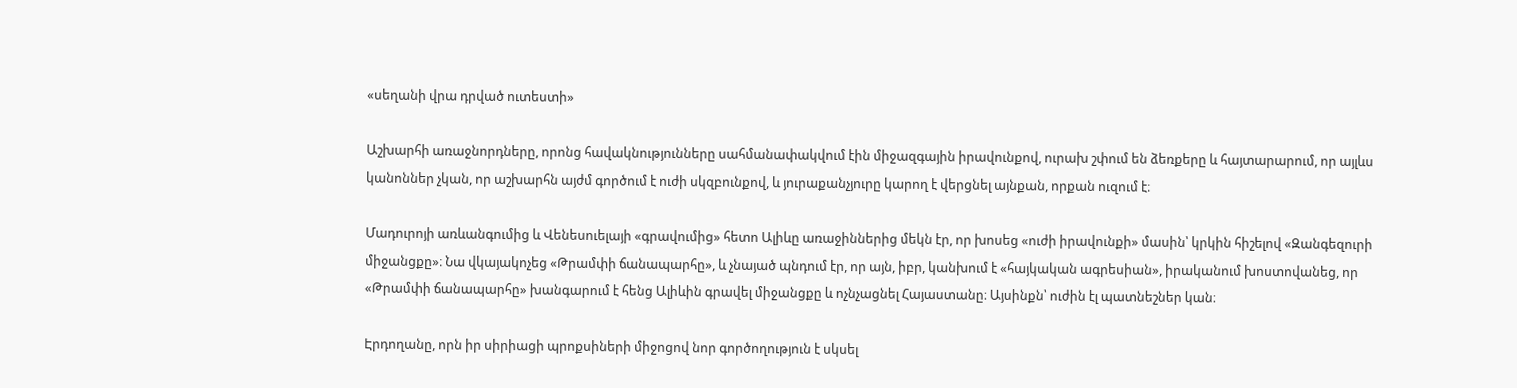«սեղանի վրա դրված ուտեստի»

Աշխարհի առաջնորդները, որոնց հավակնությունները սահմանափակվում էին միջազգային իրավունքով, ուրախ շփում են ձեռքերը և հայտարարում, որ այլևս կանոններ չկան, որ աշխարհն այժմ գործում է ուժի սկզբունքով, և յուրաքանչյուրը կարող է վերցնել այնքան, որքան ուզում է։

Մադուրոյի առևանգումից և Վենեսուելայի «գրավումից» հետո Ալիևը առաջիններից մեկն էր, որ խոսեց «ուժի իրավունքի» մասին՝ կրկին հիշելով «Զանգեզուրի միջանցքը»։ Նա վկայակոչեց «Թրամփի ճանապարհը», և չնայած պնդում էր, որ այն, իբր, կանխում է «հայկական ագրեսիան», իրականում խոստովանեց, որ «Թրամփի ճանապարհը» խանգարում է հենց Ալիևին գրավել միջանցքը և ոչնչացնել Հայաստանը։ Այսինքն՝ ուժին էլ պատնեշներ կան։

Էրդողանը, որն իր սիրիացի պրոքսիների միջոցով նոր գործողություն է սկսել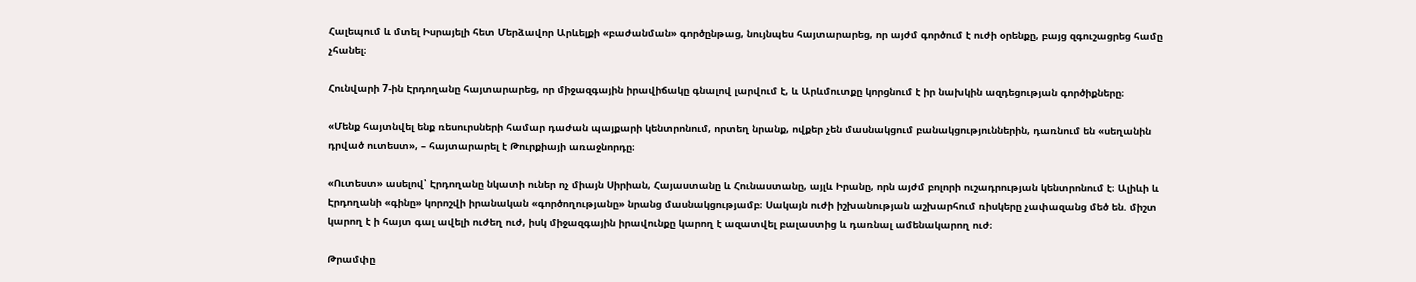Հալեպում և մտել Իսրայելի հետ Մերձավոր Արևելքի «բաժանման» գործընթաց, նույնպես հայտարարեց, որ այժմ գործում է ուժի օրենքը, բայց զգուշացրեց համը չհանել։

Հունվարի 7-ին Էրդողանը հայտարարեց, որ միջազգային իրավիճակը գնալով լարվում է, և Արևմուտքը կորցնում է իր նախկին ազդեցության գործիքները։

«Մենք հայտնվել ենք ռեսուրսների համար դաժան պայքարի կենտրոնում, որտեղ նրանք, ովքեր չեն մասնակցում բանակցություններին, դառնում են «սեղանին դրված ուտեստ», – հայտարարել է Թուրքիայի առաջնորդը։

«Ուտեստ» ասելով՝ Էրդողանը նկատի ուներ ոչ միայն Սիրիան, Հայաստանը և Հունաստանը, այլև Իրանը, որն այժմ բոլորի ուշադրության կենտրոնում է։ Ալիևի և Էրդողանի «գինը» կորոշվի իրանական «գործողությանը» նրանց մասնակցությամբ։ Սակայն ուժի իշխանության աշխարհում ռիսկերը չափազանց մեծ են. միշտ կարող է ի հայտ գալ ավելի ուժեղ ուժ, իսկ միջազգային իրավունքը կարող է ազատվել բալաստից և դառնալ ամենակարող ուժ։

Թրամփը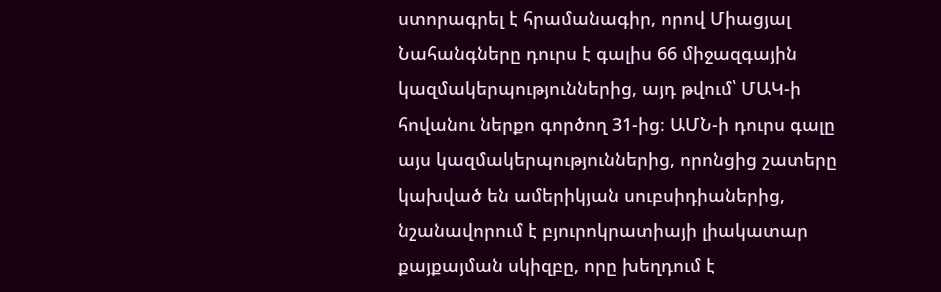ստորագրել է հրամանագիր, որով Միացյալ Նահանգները դուրս է գալիս 66 միջազգային կազմակերպություններից, այդ թվում՝ ՄԱԿ-ի հովանու ներքո գործող 31-ից։ ԱՄՆ-ի դուրս գալը այս կազմակերպություններից, որոնցից շատերը կախված են ամերիկյան սուբսիդիաներից, նշանավորում է բյուրոկրատիայի լիակատար քայքայման սկիզբը, որը խեղդում է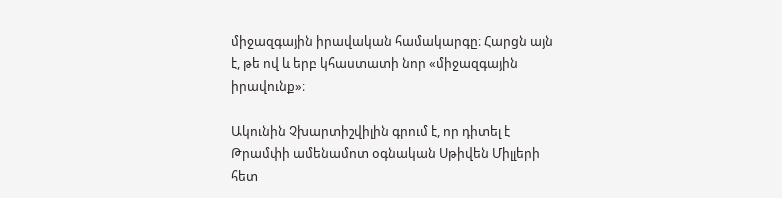միջազգային իրավական համակարգը։ Հարցն այն է, թե ով և երբ կհաստատի նոր «միջազգային իրավունք»։

Ակունին Չխարտիշվիլին գրում է, որ դիտել է Թրամփի ամենամոտ օգնական Սթիվեն Միլլերի հետ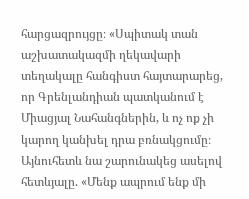հարցազրույցը։ «Սպիտակ տան աշխատակազմի ղեկավարի տեղակալը հանգիստ հայտարարեց, որ Գրենլանդիան պատկանում է Միացյալ Նահանգներին, և ոչ ոք չի կարող կանխել դրա բռնակցումը։ Այնուհետև նա շարունակեց ասելով հետևյալը. «Մենք ապրում ենք մի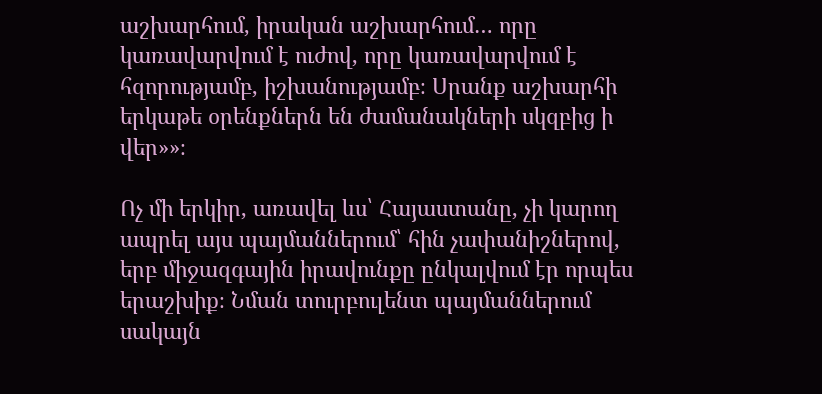աշխարհում, իրական աշխարհում… որը կառավարվում է ուժով, որը կառավարվում է հզորությամբ, իշխանությամբ։ Սրանք աշխարհի երկաթե օրենքներն են ժամանակների սկզբից ի վեր»»։

Ոչ մի երկիր, առավել ևս՝ Հայաստանը, չի կարող ապրել այս պայմաններում՝ հին չափանիշներով, երբ միջազգային իրավունքը ընկալվում էր որպես երաշխիք։ Նման տուրբուլենտ պայմաններում սակայն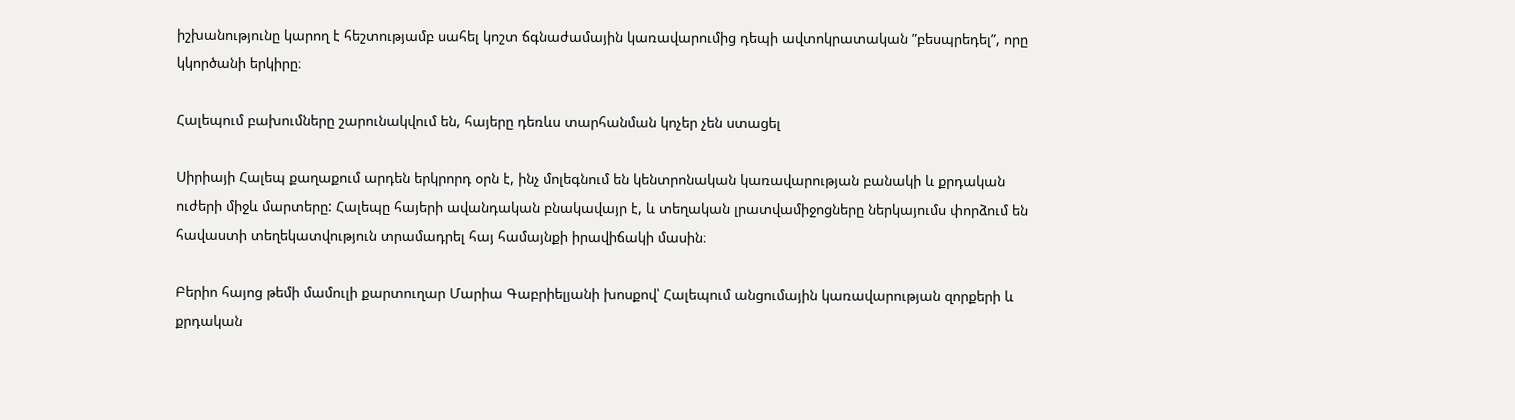իշխանությունը կարող է հեշտությամբ սահել կոշտ ճգնաժամային կառավարումից դեպի ավտոկրատական ”բեսպրեդել”, որը կկործանի երկիրը։

Հալեպում բախումները շարունակվում են, հայերը դեռևս տարհանման կոչեր չեն ստացել

Սիրիայի Հալեպ քաղաքում արդեն երկրորդ օրն է, ինչ մոլեգնում են կենտրոնական կառավարության բանակի և քրդական ուժերի միջև մարտերը: Հալեպը հայերի ավանդական բնակավայր է, և տեղական լրատվամիջոցները ներկայումս փորձում են հավաստի տեղեկատվություն տրամադրել հայ համայնքի իրավիճակի մասին։

Բերիո հայոց թեմի մամուլի քարտուղար Մարիա Գաբրիելյանի խոսքով՝ Հալեպում անցումային կառավարության զորքերի և քրդական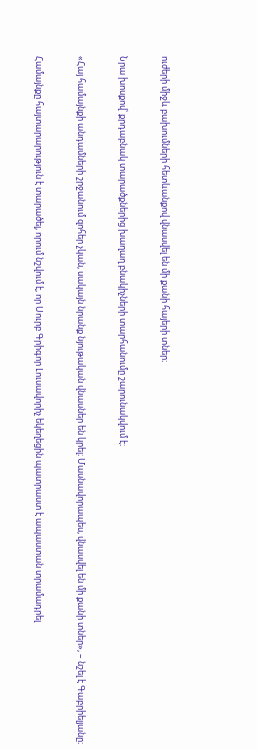ուժերի միջև բախումների հետևանքով վնասվել են մի քանի հայերի տներ։

Նրա խոսքով՝ քրդաբնակ տարածքներից խաղաղ բնակիչների տարհանումը շարունակվում է։

«Հայ համայնքի անդամների շրջանում զոհեր չկան, սակայն նրանք նյութական վնասներ են կրել։ Մասնավորապես, վնասվել են մի քանի տներ», – նշել է Գաբրիելյանը։

Համայնքը հայտարարություն է տարածել, որում նշվում է, որ Սուրբ Գրիգոր Լուսավորիչ եկեղեցին պատրաստ է ապաստան տրամադրել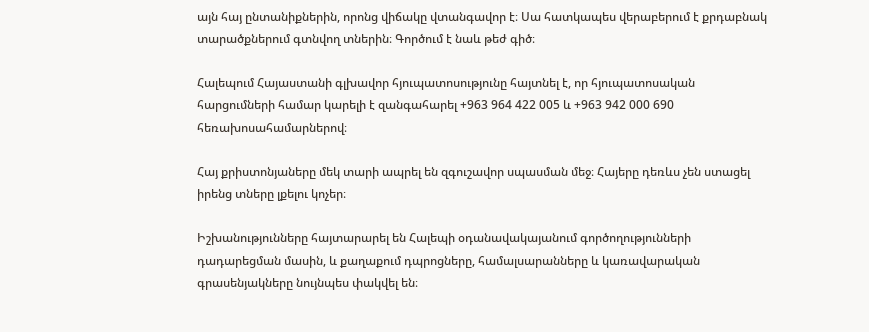այն հայ ընտանիքներին, որոնց վիճակը վտանգավոր է։ Սա հատկապես վերաբերում է քրդաբնակ տարածքներում գտնվող տներին։ Գործում է նաև թեժ գիծ։

Հալեպում Հայաստանի գլխավոր հյուպատոսությունը հայտնել է, որ հյուպատոսական հարցումների համար կարելի է զանգահարել +963 964 422 005 և +963 942 000 690 հեռախոսահամարներով։

Հայ քրիստոնյաները մեկ տարի ապրել են զգուշավոր սպասման մեջ։ Հայերը դեռևս չեն ստացել իրենց տները լքելու կոչեր։

Իշխանությունները հայտարարել են Հալեպի օդանավակայանում գործողությունների դադարեցման մասին, և քաղաքում դպրոցները, համալսարանները և կառավարական գրասենյակները նույնպես փակվել են։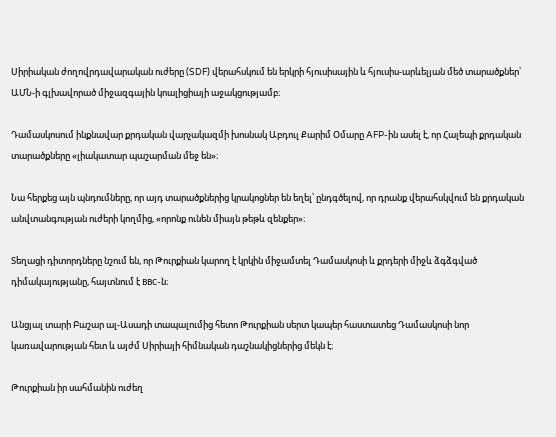Սիրիական ժողովրդավարական ուժերը (SDF) վերահսկում են երկրի հյուսիսային և հյուսիս-արևելյան մեծ տարածքներ՝ ԱՄՆ-ի գլխավորած միջազգային կոալիցիայի աջակցությամբ։

Դամասկոսում ինքնավար քրդական վարչակազմի խոսնակ Աբդուլ Քարիմ Օմարը AFP-ին ասել է, որ Հալեպի քրդական տարածքները «լիակատար պաշարման մեջ են»։

Նա հերքեց այն պնդումները, որ այդ տարածքներից կրակոցներ են եղել՝ ընդգծելով, որ դրանք վերահսկվում են քրդական անվտանգության ուժերի կողմից, «որոնք ունեն միայն թեթև զենքեր»։

Տեղացի դիտորդները նշում են, որ Թուրքիան կարող է կրկին միջամտել Դամասկոսի և քրդերի միջև ձգձգված դիմակայությանը, հայտնում է ВВС-ն։

Անցյալ տարի Բաշար ալ-Ասադի տապալումից հետո Թուրքիան սերտ կապեր հաստատեց Դամասկոսի նոր կառավարության հետ և այժմ Սիրիայի հիմնական դաշնակիցներից մեկն է։

Թուրքիան իր սահմանին ուժեղ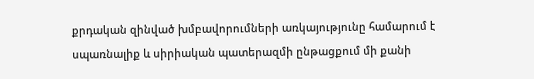քրդական զինված խմբավորումների առկայությունը համարում է սպառնալիք և սիրիական պատերազմի ընթացքում մի քանի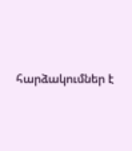հարձակումներ է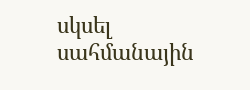սկսել սահմանային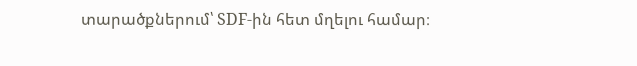տարածքներում՝ SDF-ին հետ մղելու համար։